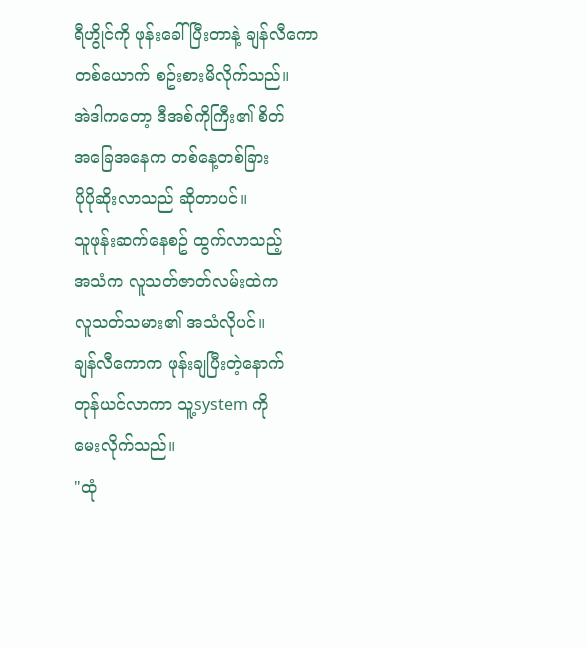ရီဟွိုင်ကို ဖုန်းခေါ်ပြီးတာနဲ့ ချန်လီကော
တစ်ယောက် စဥ်းစားမိလိုက်သည်။
အဲဒါကတော့ ဒီအစ်ကိုကြီး၏ စိတ်
အခြေအနေက တစ်နေ့တစ်ခြား
ပိုပိုဆိုးလာသည် ဆိုတာပင်။
သူဖုန်းဆက်နေစဥ် ထွက်လာသည့်
အသံက လူသတ်ဇာတ်လမ်းထဲက
လူသတ်သမား၏ အသံလိုပင်။
ချန်လီကောက ဖုန်းချပြီးတဲ့နောက်
တုန်ယင်လာကာ သူ့system ကို
မေးလိုက်သည်။
"ထုံ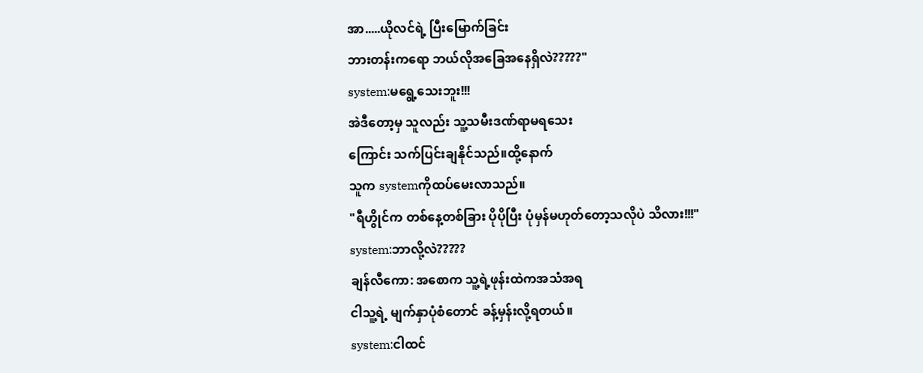အာ.....ယိုလင်ရဲ့ ပြီးမြောက်ခြင်း
ဘားတန်းကရော ဘယ်လိုအခြေအနေရှိလဲ?????"
system:မရွေ့သေးဘူး!!!
အဲဒီတော့မှ သူလည်း သူ့သမီးဒဏ်ရာမရသေး
ကြောင်း သက်ပြင်းချနိုင်သည်။ထို့နောက်
သူက systemကိုထပ်မေးလာသည်။
"ရီဟွိုင်က တစ်နေ့တစ်ခြား ပိုပိုပြီး ပုံမှန်မဟုတ်တော့သလိုပဲ သိလား!!!"
system:ဘာလို့လဲ?????
ချန်လီကော: အစောက သူ့ရဲ့ဖုန်းထဲကအသံအရ
ငါသူ့ရဲ့ မျက်နှာပုံစံတောင် ခန့်မှန်းလို့ရတယ်။
system:ငါထင်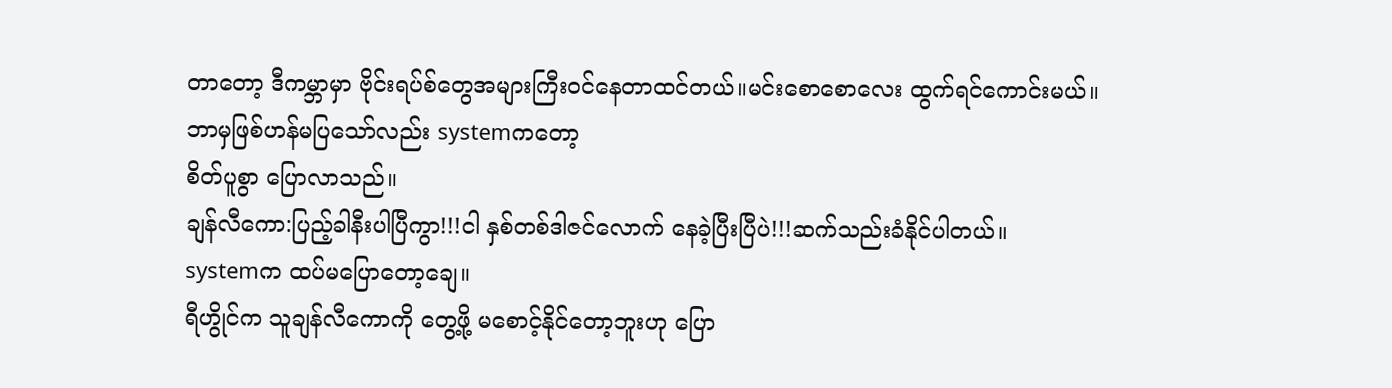တာတော့ ဒီကမ္ဘာမှာ ဗိုင်းရပ်စ်တွေအများကြီးဝင်နေတာထင်တယ်။မင်းစောစောလေး ထွက်ရင်ကောင်းမယ်။
ဘာမှဖြစ်ဟန်မပြသော်လည်း systemကတော့
စိတ်ပူစွာ ပြောလာသည်။
ချန်လီကော:ပြည့်ခါနီးပါပြီကွာ!!!ငါ နှစ်တစ်ဒါဇင်လောက် နေခဲ့ပြီးပြီပဲ!!!ဆက်သည်းခံနိုင်ပါတယ်။
systemက ထပ်မပြောတော့ချေ။
ရီဟွိုင်က သူချန်လီကောကို တွေ့ဖို့ မစောင့်နိုင်တော့ဘူးဟု ပြော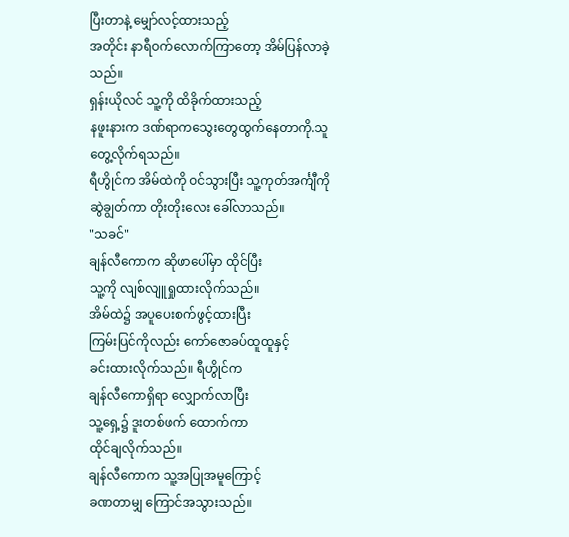ပြီးတာနဲ့ မျှော်လင့်ထားသည့်
အတိုင်း နာရီဝက်လောက်ကြာတော့ အိမ်ပြန်လာခဲ့သည်။
ရှန်းယိုလင် သူ့ကို ထိခိုက်ထားသည့်
နဖူးနားက ဒဏ်ရာကသွေးတွေထွက်နေတာကို.သူတွေ့လိုက်ရသည်။
ရီဟွိုင်က အိမ်ထဲကို ဝင်သွားပြီး သူ့ကုတ်အင်္ကျီကို ဆွဲချွတ်ကာ တိုးတိုးလေး ခေါ်လာသည်။
"သခင်"
ချန်လီကောက ဆိုဖာပေါ်မှာ ထိုင်ပြီး
သူ့ကို လျစ်လျူရှုထားလိုက်သည်။
အိမ်ထဲ၌ အပူပေးစက်ဖွင့်ထားပြီး
ကြမ်းပြင်ကိုလည်း ကော်ဇောခပ်ထူထူနှင့်
ခင်းထားလိုက်သည်။ ရီဟွိုင်က
ချန်လီကောရှိရာ လျှောက်လာပြီး
သူ့ရှေ့၌ ဒူးတစ်ဖက် ထောက်ကာ
ထိုင်ချလိုက်သည်။
ချန်လီကောက သူ့အပြုအမူကြောင့်
ခဏတာမျှ ကြောင်အသွားသည်။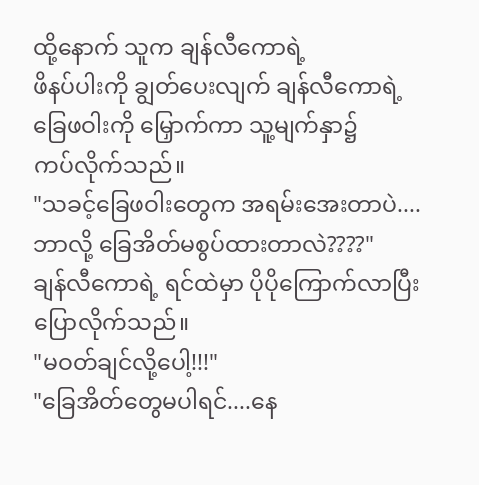ထို့နောက် သူက ချန်လီကောရဲ့
ဖိနပ်ပါးကို ချွတ်ပေးလျက် ချန်လီကောရဲ့
ခြေဖဝါးကို မြှောက်ကာ သူ့မျက်နှာ၌
ကပ်လိုက်သည်။
"သခင့်ခြေဖဝါးတွေက အရမ်းအေးတာပဲ....
ဘာလို့ ခြေအိတ်မစွပ်ထားတာလဲ????"
ချန်လီကောရဲ့ ရင်ထဲမှာ ပိုပိုကြောက်လာပြီး
ပြောလိုက်သည်။
"မဝတ်ချင်လို့ပေါ့!!!"
"ခြေအိတ်တွေမပါရင်....နေ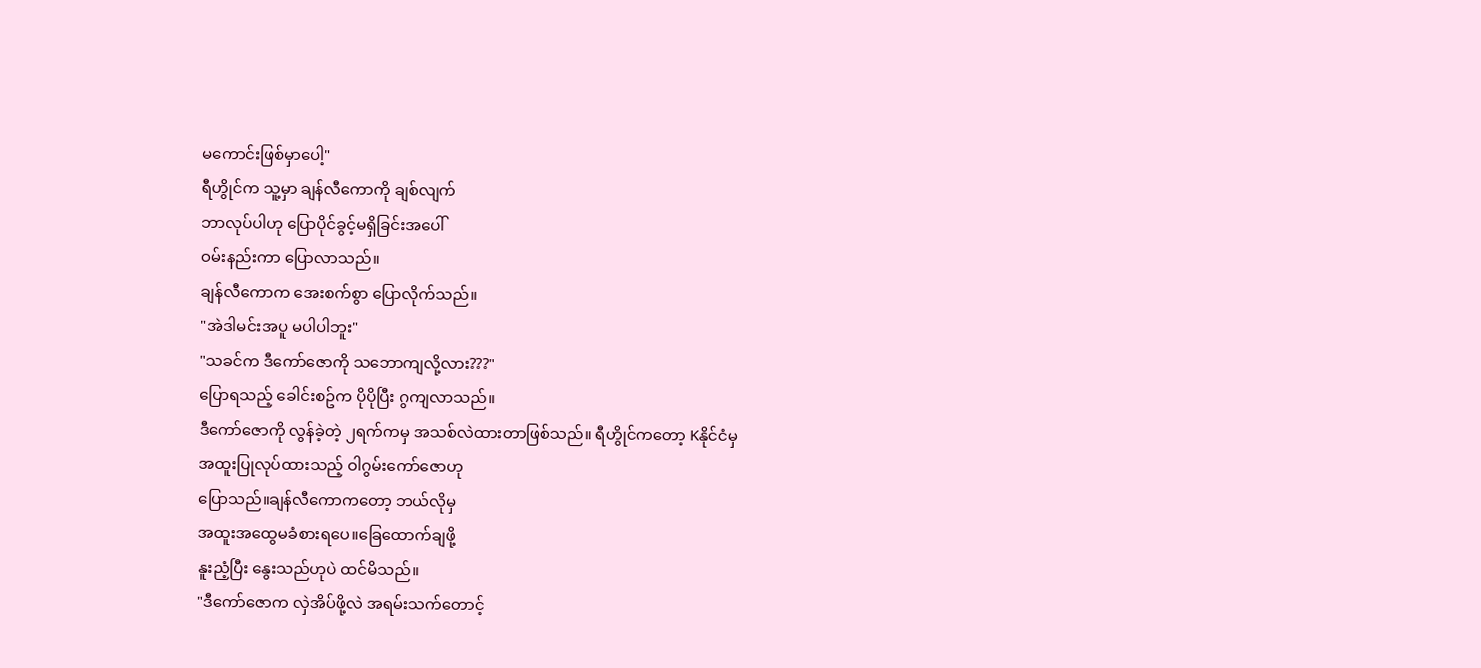မကောင်းဖြစ်မှာပေါ့"
ရီဟွိုင်က သူ့မှာ ချန်လီကောကို ချစ်လျက်
ဘာလုပ်ပါဟု ပြောပိုင်ခွင့်မရှိခြင်းအပေါ်
ဝမ်းနည်းကာ ပြောလာသည်။
ချန်လီကောက အေးစက်စွာ ပြောလိုက်သည်။
"အဲဒါမင်းအပူ မပါပါဘူး"
"သခင်က ဒီကော်ဇောကို သဘောကျလို့လား???"
ပြောရသည့် ခေါင်းစဥ်က ပိုပိုပြီး ဂွကျလာသည်။
ဒီကော်ဇောကို လွန်ခဲ့တဲ့ ၂ရက်ကမှ အသစ်လဲထားတာဖြစ်သည်။ ရီဟွိုင်ကတော့ Kနိုင်ငံမှ
အထူးပြုလုပ်ထားသည့် ဝါဂွမ်းကော်ဇောဟု
ပြောသည်။ချန်လီကောကတော့ ဘယ်လိုမှ
အထူးအထွေမခံစားရပေ။ခြေထောက်ချဖို့
နူးညံ့ပြီး နွေးသည်ဟုပဲ ထင်မိသည်။
"ဒီကော်ဇောက လှဲအိပ်ဖို့လဲ အရမ်းသက်တောင့်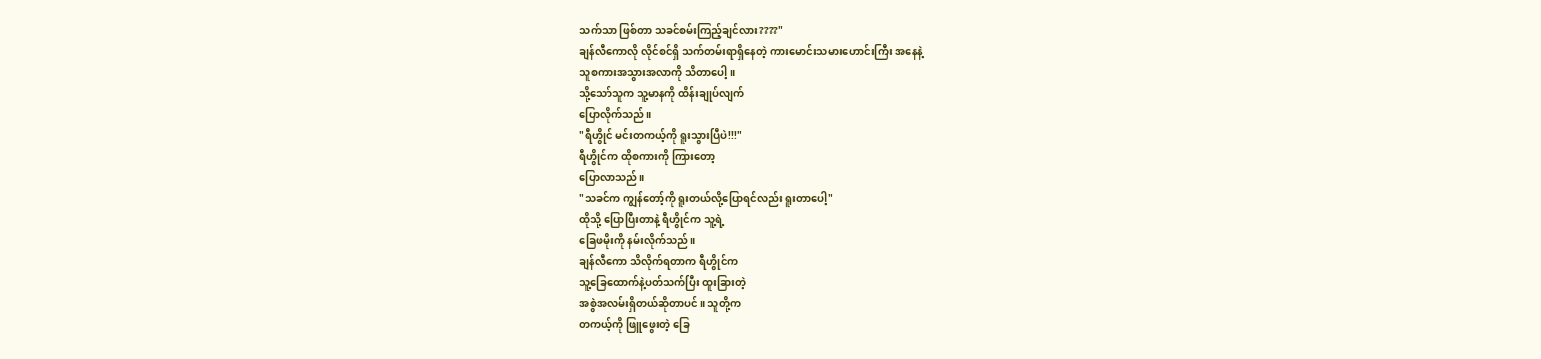သက်သာ ဖြစ်တာ သခင်စမ်းကြည့်ချင်လား????"
ချန်လီကောလို လိုင်စင်ရှိ သက်တမ်းရာရှိနေတဲ့ ကားမောင်းသမားဟောင်းကြီး အနေနဲ့
သူစကားအသွားအလာကို သိတာပေါ့။
သို့သော်သူက သူ့မာနကို ထိန်းချုပ်လျက်
ပြောလိုက်သည်။
"ရီဟွိုင် မင်းတကယ့်ကို ရူးသွားပြီပဲ!!!"
ရီဟွိုင်က ထိုစကားကို ကြားတော့
ပြောလာသည်။
"သခင်က ကျွန်တော့်ကို ရူးတယ်လို့ပြောရင်လည်း ရူးတာပေါ့"
ထိုသို့ ပြောပြီးတာနဲ့ ရီဟွိုင်က သူ့ရဲ့
ခြေဖမိုးကို နမ်းလိုက်သည်။
ချန်လီကော သိလိုက်ရတာက ရီဟွိုင်က
သူ့ခြေထောက်နဲ့ပတ်သက်ပြီး ထူးခြားတဲ့
အစွဲအလမ်းရှိတယ်ဆိုတာပင်။ သူတို့က
တကယ့်ကို ဖြူဖွေးတဲ့ ခြေ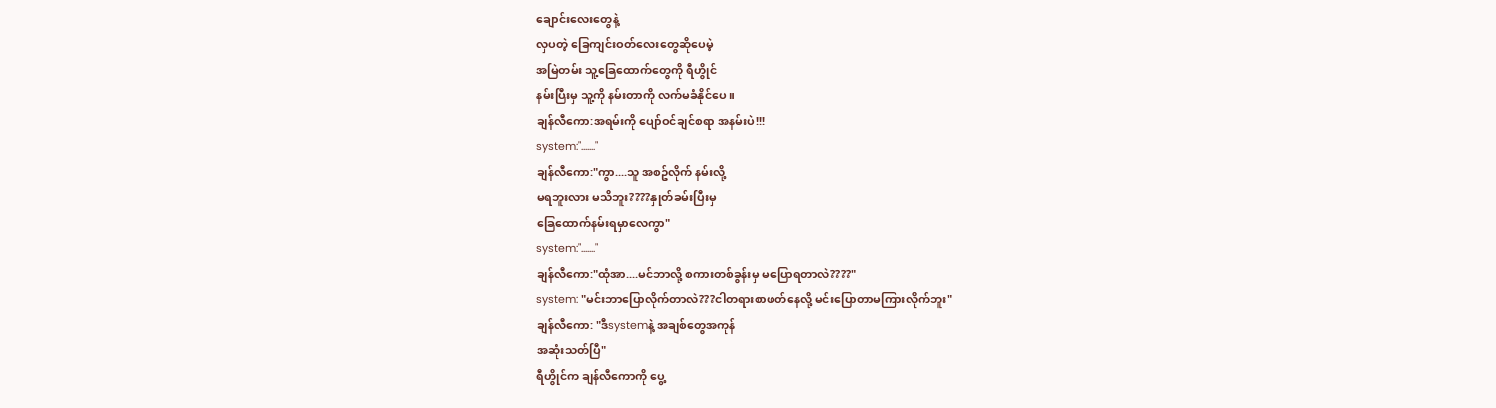ချောင်းလေးတွေနဲ့
လှပတဲ့ ခြေကျင်းဝတ်လေးတွေဆိုပေမဲ့
အမြဲတမ်း သူ့ခြေထောက်တွေကို ရီဟွိုင်
နမ်းပြီးမှ သူ့ကို နမ်းတာကို လက်မခံနိုင်ပေ။
ချန်လီကော:အရမ်းကို ပျော်ဝင်ချင်စရာ အနမ်းပဲ!!!
system:"......."
ချန်လီကော:"ကွာ....သူ အစဥ်လိုက် နမ်းလို့
မရဘူးလား မသိဘူး????နှုတ်ခမ်းပြီးမှ
ခြေထောက်နမ်းရမှာလေကွာ"
system:"......."
ချန်လီကော:"ထုံအာ....မင်ဘာလို့ စကားတစ်ခွန်းမှ မပြောရတာလဲ????"
system: "မင်းဘာပြောလိုက်တာလဲ???ငါတရားစာဖတ်နေလို့ မင်းပြောတာမကြားလိုက်ဘူး"
ချန်လီကော: "ဒီsystemနဲ့ အချစ်တွေအကုန်
အဆုံးသတ်ပြီ"
ရီဟွိုင်က ချန်လီကောကို ပွေ့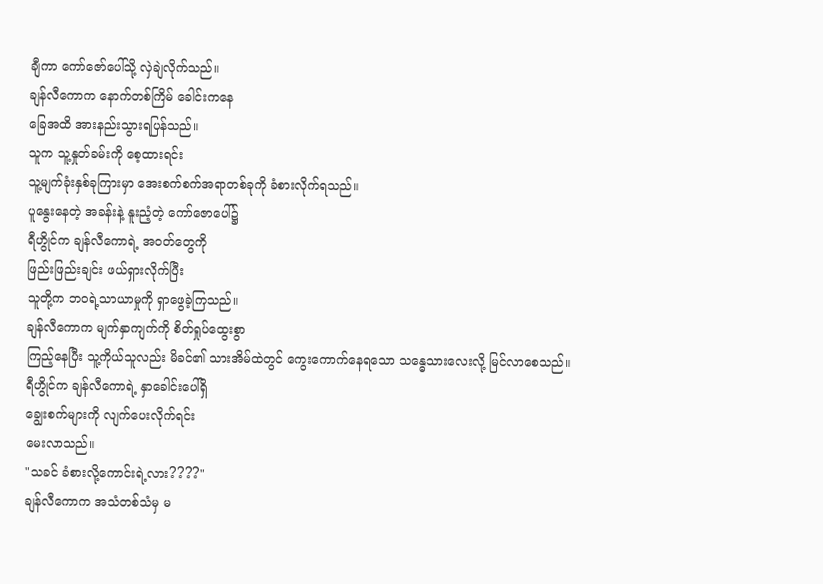ချီကာ ကော်ဇော်ပေါ်သို့ လှဲချဲလိုက်သည်။
ချန်လီကောက နောက်တစ်ကြိမ် ခေါင်းကနေ
ခြေအထိ အားနည်းသွားရပြန်သည်။
သူက သူ့နှုတ်ခမ်းကို စေ့ထားရင်း
သူ့မျက်ခုံးနှစ်ခုကြားမှာ အေးစက်စက်အရာတစ်ခုကို ခံစားလိုက်ရသည်။
ပူနွေးနေတဲ့ အခန်းနဲ့ နူးညံ့တဲ့ ကော်ဇောပေါ်၌
ရီဟွိုင်က ချန်လီကောရဲ့ အဝတ်တွေကို
ဖြည်းဖြည်းချင်း ဖယ်ရှားလိုက်ပြီး
သူတို့က ဘဝရဲ့သာယာမှုကို ရှာဖွေခဲ့ကြသည်။
ချန်လီကောက မျက်နှာကျက်ကို စိတ်ရှုပ်ထွေးစွာ
ကြည့်နေပြီး သူ့ကိုယ်သူလည်း မိခင်၏ သားအိမ်ထဲတွင် ကွေးကောက်နေရသော သန္ဓေသားလေးလို့ မြင်လာစေသည်။
ရီဟွိုင်က ချန်လီကောရဲ့ နှာခေါင်းပေါ်ရှိ
ချွေးစက်များကို လျက်ပေးလိုက်ရင်း
မေးလာသည်။
"သခင် ခံစားလို့ကောင်းရဲ့လား????"
ချန်လီကောက အသံတစ်သံမှ မ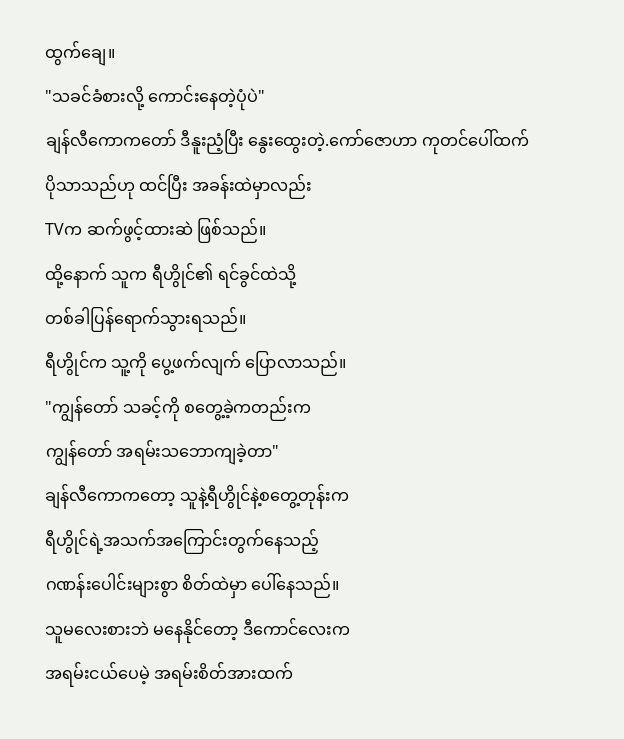ထွက်ချေ။
"သခင်ခံစားလို့ ကောင်းနေတဲ့ပုံပဲ"
ချန်လီကောကတော် ဒီနူးညံ့ပြီး နွေးထွေးတဲ့.ကော်ဇောဟာ ကုတင်ပေါ်ထက်
ပိုသာသည်ဟု ထင်ပြီး အခန်းထဲမှာလည်း
TVက ဆက်ဖွင့်ထားဆဲ ဖြစ်သည်။
ထို့နောက် သူက ရီဟွိုင်၏ ရင်ခွင်ထဲသို့
တစ်ခါပြန်ရောက်သွားရသည်။
ရီဟွိုင်က သူ့ကို ပွေ့ဖက်လျက် ပြောလာသည်။
"ကျွန်တော် သခင့်ကို စတွေ့ခဲ့ကတည်းက
ကျွန်တော် အရမ်းသဘောကျခဲ့တာ"
ချန်လီကောကတော့ သူနဲ့ရီဟွိုင်နဲ့စတွေ့တုန်းက
ရီဟွိုင်ရဲ့အသက်အကြောင်းတွက်နေသည့်
ဂဏန်းပေါင်းများစွာ စိတ်ထဲမှာ ပေါ်နေသည်။
သူမလေးစားဘဲ မနေနိုင်တော့ ဒီကောင်လေးက
အရမ်းငယ်ပေမဲ့ အရမ်းစိတ်အားထက်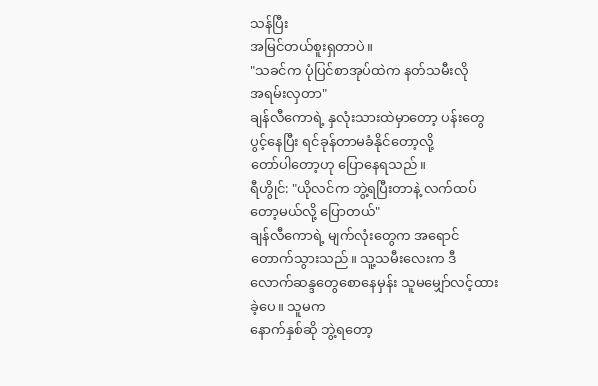သန်ပြီး
အမြင်တယ်စူးရှတာပဲ။
"သခင်က ပုံပြင်စာအုပ်ထဲက နတ်သမီးလို
အရမ်းလှတာ"
ချန်လီကောရဲ့ နှလုံးသားထဲမှာတော့ ပန်းတွေ
ပွင့်နေပြီး ရင်ခုန်တာမခံနိုင်တော့လို့
တော်ပါတော့ဟု ပြောနေရသည်။
ရီဟွိုင်: "ယိုလင်က ဘွဲ့ရပြီးတာနဲ့ လက်ထပ်တော့မယ်လို့ ပြောတယ်"
ချန်လီကောရဲ့ မျက်လုံးတွေက အရောင်တောက်သွားသည်။ သူ့သမီးလေးက ဒီလောက်ဆန္ဒတွေစောနေမှန်း သူမမျှော်လင့်ထားခဲ့ပေ။ သူမက
နောက်နှစ်ဆို ဘွဲ့ရတော့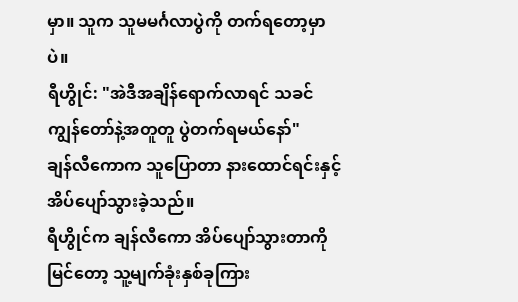မှာ။ သူက သူမမင်္ဂလာပွဲကို တက်ရတော့မှာပဲ။
ရီဟွိုင်: "အဲဒီအချိန်ရောက်လာရင် သခင်
ကျွန်တော်နဲ့အတူတူ ပွဲတက်ရမယ်နော်"
ချန်လီကောက သူပြောတာ နားထောင်ရင်းနှင့်
အိပ်ပျော်သွားခဲ့သည်။
ရီဟွိုင်က ချန်လီကော အိပ်ပျော်သွားတာကို
မြင်တော့ သူ့မျက်ခုံးနှစ်ခုကြား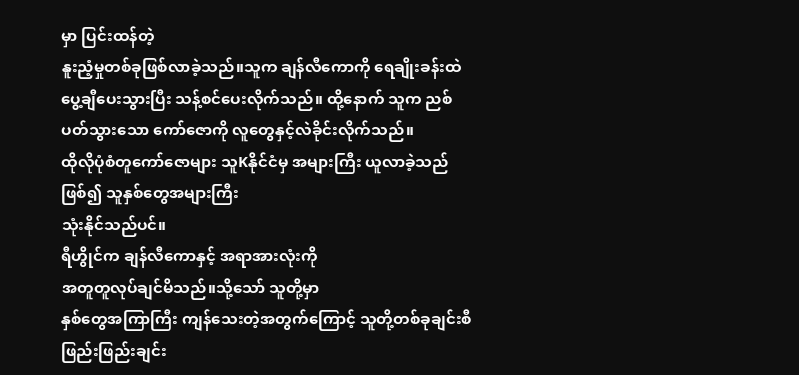မှာ ပြင်းထန်တဲ့
နူးညံ့မှုတစ်ခုဖြစ်လာခဲ့သည်။သူက ချန်လီကောကို ရေချိုးခန်းထဲ ပွေ့ချီပေးသွားပြီး သန့်စင်ပေးလိုက်သည်။ ထို့နောက် သူက ညစ်ပတ်သွားသော ကော်ဇောကို လူတွေနှင့်လဲခိုင်းလိုက်သည်။
ထိုလိုပုံစံတူကော်ဇောများ သူKနိုင်ငံမှ အများကြီး ယူလာခဲ့သည်ဖြစ်၍ သူနှစ်တွေအများကြီး
သုံးနိုင်သည်ပင်။
ရီဟွိုင်က ချန်လီကောနှင့် အရာအားလုံးကို
အတူတူလုပ်ချင်မိသည်။သို့သော် သူတို့မှာ
နှစ်တွေအကြာကြီး ကျန်သေးတဲ့အတွက်ကြောင့် သူတို့တစ်ခုချင်းစီ ဖြည်းဖြည်းချင်း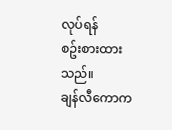လုပ်ရန်
စဥ်းစားထားသည်။
ချန်လီကောက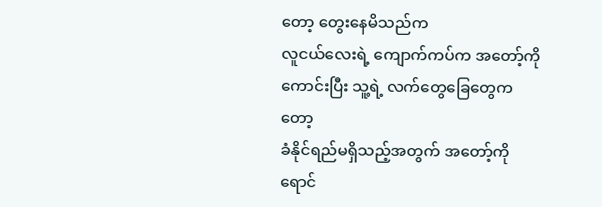တော့ တွေးနေမိသည်က
လူငယ်လေးရဲ့ ကျောက်ကပ်က အတော့်ကို
ကောင်းပြီး သူ့ရဲ့ လက်တွေခြေတွေကတော့
ခံနိုင်ရည်မရှိသည့်အတွက် အတော့်ကို
ရောင်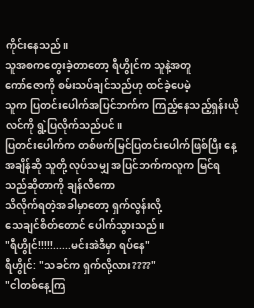ကိုင်းနေသည်။
သူအစကတွေးခဲ့တာတော့ ရီဟွိုင်က သူနဲ့အတူ
ကော်ဇောကို စမ်းသပ်ချင်သည်ဟု ထင်ခဲ့ပေမဲ့
သူက ပြတင်းပေါက်အပြင်ဘက်က ကြည့်နေသည့်ရှန်းယိုလင်ကို ရွဲ့ပြလိုက်သည်ပင်။
ပြတင်းပေါက်က တစ်ဖက်မြင်ပြတင်းပေါက်ဖြစ်ပြီး နေ့အချိန်ဆို သူတို့ လုပ်သမျှ အပြင်ဘက်ကလူက မြင်ရသည်ဆိုတာကို ချန်လီကော
သိလိုက်ရတဲ့အခါမှာတော့ ရှက်လွန်းလို့
သေချင်စိတ်တောင် ပေါက်သွားသည်။
"ရီဟွိုင်!!!!!......မင်းအဲဒီမှာ ရပ်နေ"
ရီဟွိုင်: "သခင်က ရှက်လို့လား????"
"ငါတစ်နေ့ကြ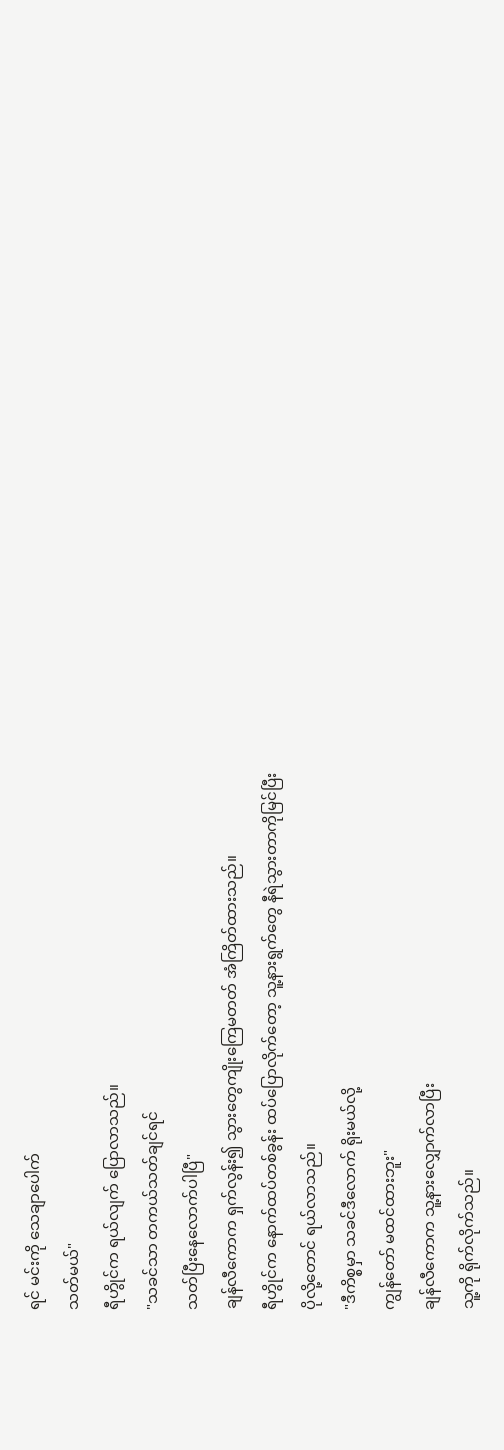ရင် မင်းကို သေချာပေါက်
သတ်မယ်"
ရီဟွိုင်က ရယ်လျက် ပြောလာသည်။
"သခင်သာ တကယ်သတ်ချင်ရင်
သတ်ပြီးနေလောက်ပါပြီ"
ချန်လီကောက ရှက်လွန်း၍ သွားတွေကျိုးကြေမတတ် အံကြိတ်ထားသည်။
ရီဟွိုင်က နောက်ထပ်တစ်ခွန်း ထပ်ပြောလိုက်တော့ သူ့နားရွက်တွေ နီရဲသွားတာကိုမြင်ပြီး
ပိုလို့တောင် ရယ်လာသည်။
"ဒီကိစ္စမှာ သခင်ဒီလောက် ရိုးမယ်လို့
ကျွန်တော် မထင်ထားဘူး"
ချန်လီကောက သူ့နားလျှောက်လာပြီး
သူ့ကို ရိုက်လိုက်သည်။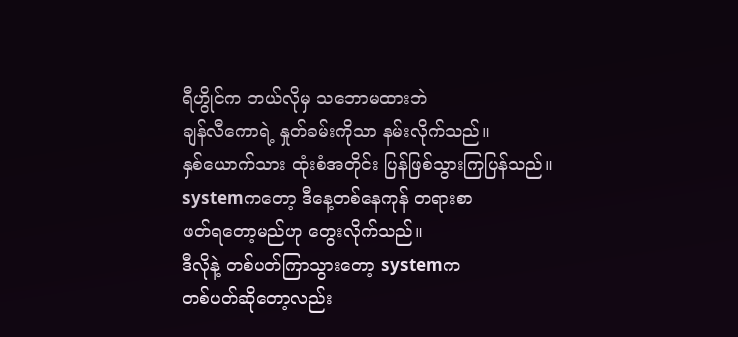ရီဟွိုင်က ဘယ်လိုမှ သဘောမထားဘဲ
ချန်လီကောရဲ့ နှုတ်ခမ်းကိုသာ နမ်းလိုက်သည်။
နှစ်ယောက်သား ထုံးစံအတိုင်း ပြန်ဖြစ်သွားကြပြန်သည်။
systemကတော့ ဒီနေ့တစ်နေကုန် တရားစာ
ဖတ်ရတော့မည်ဟု တွေးလိုက်သည်။
ဒီလိုနဲ့ တစ်ပတ်ကြာသွားတော့ systemက
တစ်ပတ်ဆိုတော့လည်း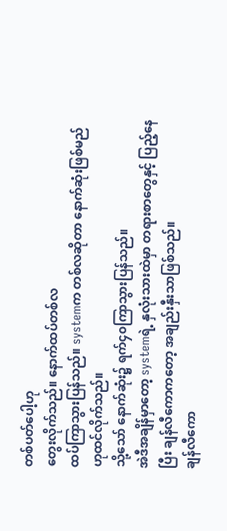တစ်ပတ်ပေါ့ဟု
တွေးလိုက်သည်။ နောက်ထပ်တစ်လ
ထပ်ကြာသွားပြန်သည်။ systemက တစ်လဆိုတာ နောက်ဆုံးဖြစ်မည်ဟုထင်လိုက်သည်။
သို့သော် နောက်ဆုံး၌ ရက်၄၀ကြာသွားပြန်သည်။
အဲဒီအချိန်မှာတော့ systemရဲ့ နှလုံးသားထဲမှာ တရားစာတွေနှင့် ပြည့်နေပြီး ချန်လီကောကတော့ အချည်းနှီးသာဖြစ်သည်။
ချန်လီကော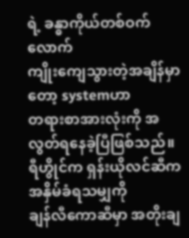ရဲ့ ခန္ဓာကိုယ်တစ်ဝက်လောက်
ကျိုးကျေသွားတဲ့အချိန်မှာတော့ systemဟာ
တရားစာအားလုံးကို အလွတ်ရနေခဲ့ပြီဖြစ်သည်။
ရီဟွိုင်က ရှန်းယိုလင်ဆီက အနှိမ်ခံရသမျှကို
ချန်လီကောဆီမှာ အတိုးချ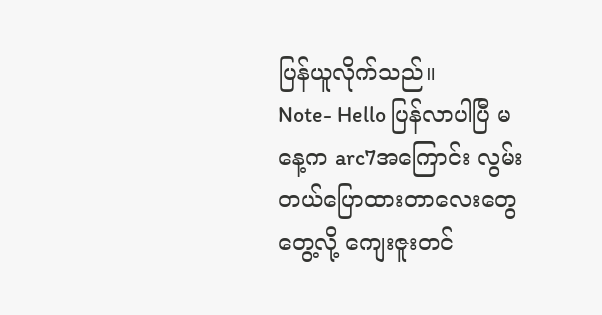ပြန်ယူလိုက်သည်။
Note- Hello ပြန်လာပါပြီ မနေ့က arc7အကြောင်း လွမ်းတယ်ပြောထားတာလေးတွေတွေ့လို့ ကျေးဇူးတင်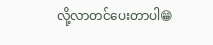လို့လာတင်ပေးတာပါ😁